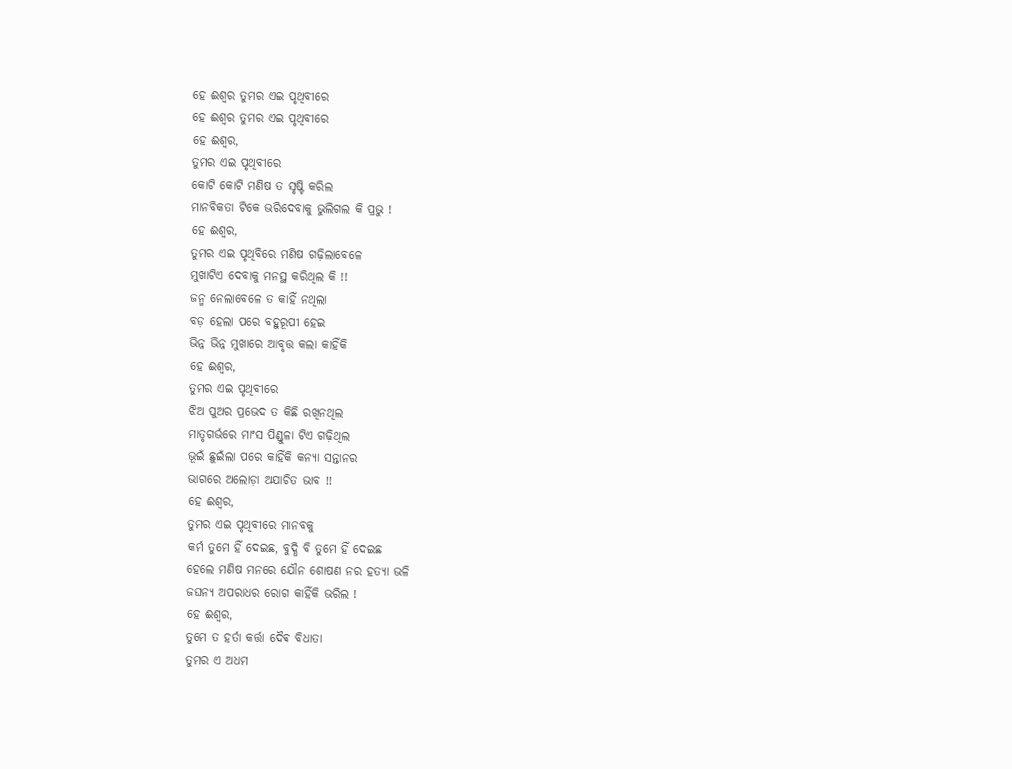ହେ ଈଶ୍ୱର ତୁମର ଏଇ ପୃଥିବୀରେ
ହେ ଈଶ୍ୱର ତୁମର ଏଇ ପୃଥିବୀରେ
ହେ ଈଶ୍ୱର,
ତୁମର ଏଇ ପୃଥିବୀରେ
କୋଟି କୋଟି ମଣିଷ ତ ସୃଷ୍ଟି କରିଲ
ମାନବିକତା ଟିକେ ଭରିଦେବାକୁ ଭୁଲିଗଲ କି ପ୍ରଭୁ !
ହେ ଈଶ୍ୱର,
ତୁମର ଏଇ ପୃଥିବିରେ ମଣିଷ ଗଢ଼ିଲାବେଳେ
ମୁଖାଟିଏ ଦେବାକୁ ମନସ୍ଥ କରିଥିଲ କି !!
ଜନ୍ମ ନେଲାବେଳେ ତ କାହିଁ ନଥିଲା
ବଡ଼ ହେଲା ପରେ ବହୁରୂପୀ ହେଇ
ଭିନ୍ନ ଭିନ୍ନ ମୁଖାରେ ଆବୃତ୍ତ କଲା କାହିଁକି
ହେ ଈଶ୍ୱର,
ତୁମର ଏଇ ପୃଥିବୀରେ
ଝିଅ ପୁଅର ପ୍ରଭେଦ ତ କିଛି ରଖିନଥିଲ
ମାତୃଗର୍ଭରେ ମାଂସ ପିଣ୍ଡୁଳା ଟିଏ ଗଢ଼ିଥିଲ
ଭୂଇଁ ଛୁଇଁଲା ପରେ କାହିଁକି କନ୍ୟା ସନ୍ତାନର
ଭାଗରେ ଅଲୋଡ଼ା ଅଯାଚିତ ଭାବ !!
ହେ ଈଶ୍ୱର,
ତୁମର ଏଇ ପୃଥିବୀରେ ମାନବକୁ
କର୍ମ ତୁମେ ହିଁ ଦେଇଛ, ବୁଦ୍ଧି ବି ତୁମେ ହିଁ ଦେଇଛ
ହେଲେ ମଣିଷ ମନରେ ଯୌନ ଶୋଷଣ ନର ହତ୍ୟା ଭଳି
ଜଘନ୍ୟ ଅପରାଧର ରୋଗ କାହିଁକି ଭରିଲ !
ହେ ଈଶ୍ୱର,
ତୁମେ ତ ହର୍ତା କର୍ତ୍ତା ଦୈଵ ବିଧାତା
ତୁମର ଏ ଅଧମ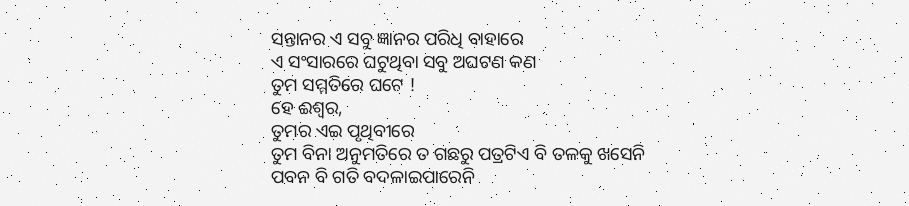ସନ୍ତାନର ଏ ସବୁ ଜ୍ଞାନର ପରିଧି ବାହାରେ
ଏ ସଂସାରରେ ଘଟୁଥିବା ସବୁ ଅଘଟଣ କଣ
ତୁମ ସମ୍ମତିରେ ଘଟେ !
ହେ ଈଶ୍ୱର,
ତୁମର ଏଇ ପୃଥିବୀରେ
ତୁମ ବିନା ଅନୁମତିରେ ତ ଗଛରୁ ପତ୍ରଟିଏ ବି ତଳକୁ ଖସେନି
ପବନ ବି ଗତି ବଦଳାଇପାରେନି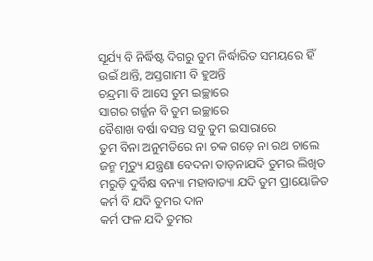ସୂର୍ଯ୍ୟ ବି ନିର୍ଦ୍ଧିଷ୍ଟ ଦିଗରୁ ତୁମ ନିର୍ଦ୍ଧାରିତ ସମୟରେ ହିଁ
ଉଇଁ ଥାନ୍ତି, ଅସ୍ତଗାମୀ ବି ହୁଅନ୍ତି
ଚନ୍ଦ୍ରମା ବି ଆସେ ତୁମ ଇଚ୍ଛାରେ
ସାଗର ଗର୍ଜ୍ଜନ ବି ତୁମ ଇଚ୍ଛାରେ
ବୈଶାଖ ବର୍ଷା ବସନ୍ତ ସବୁ ତୁମ ଇସାରାରେ
ତୁମ ବିନା ଅନୁମତିରେ ନା ଚକ ଗଡ଼େ ନା ରଥ ଚାଲେ
ଜନ୍ମ ମୃତ୍ୟୁ ଯନ୍ତ୍ରଣା ବେଦନା ତାଡ଼ନାଯଦି ତୁମର ଲିଖିତ
ମରୁଡ଼ି ଦୁର୍ବିକ୍ଷ ବନ୍ୟା ମହାବାତ୍ୟା ଯଦି ତୁମ ପ୍ରାୟୋଜିତ
କର୍ମ ବି ଯଦି ତୁମର ଦାନ
କର୍ମ ଫଳ ଯଦି ତୁମର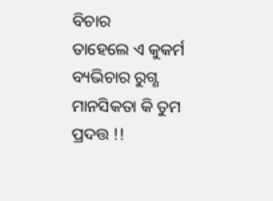ବିଚାର
ତାହେଲେ ଏ କୁକର୍ମ ବ୍ୟଭିଚାର ରୁଗ୍ଣ ମାନସିକତା କି ତୁମ ପ୍ରଦତ୍ତ !!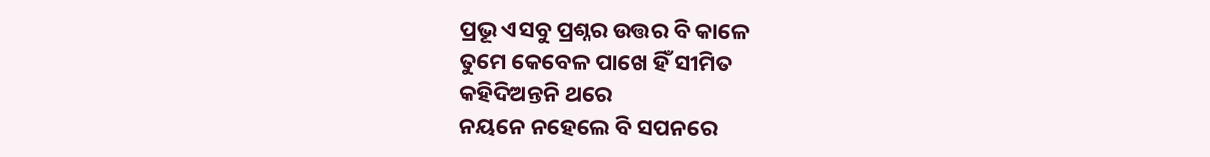ପ୍ରଭୂ ଏସବୁ ପ୍ରଶ୍ନର ଉତ୍ତର ବି କାଳେ
ତୁମେ କେବେଳ ପାଖେ ହିଁ ସୀମିତ
କହିଦିଅନ୍ତନି ଥରେ
ନୟନେ ନହେଲେ ବି ସପନରେ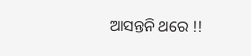ଆସନ୍ତନି ଥରେ !!